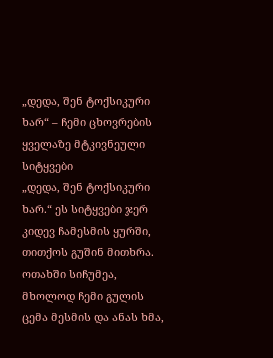„დედა, შენ ტოქსიკური ხარ“ – ჩემი ცხოვრების ყველაზე მტკივნეული სიტყვები
„დედა, შენ ტოქსიკური ხარ.“ ეს სიტყვები ჯერ კიდევ ჩამესმის ყურში, თითქოს გუშინ მითხრა. ოთახში სიჩუმეა, მხოლოდ ჩემი გულის ცემა მესმის და ანას ხმა,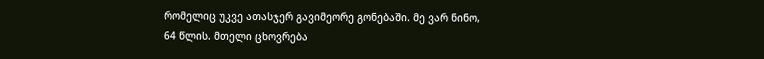რომელიც უკვე ათასჯერ გავიმეორე გონებაში. მე ვარ ნინო, 64 წლის. მთელი ცხოვრება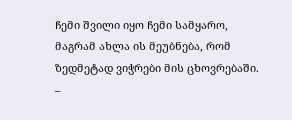ჩემი შვილი იყო ჩემი სამყარო, მაგრამ ახლა ის მეუბნება, რომ ზედმეტად ვიჭრები მის ცხოვრებაში.
–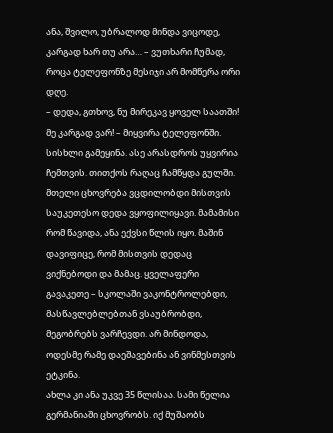ანა, შვილო, უბრალოდ მინდა ვიცოდე, კარგად ხარ თუ არა… – ვუთხარი ჩუმად, როცა ტელეფონზე მესიჯი არ მომწერა ორი დღე.
– დედა, გთხოვ, ნუ მირეკავ ყოველ საათში! მე კარგად ვარ! – მიყვირა ტელეფონში.
სისხლი გამეყინა. ასე არასდროს უყვირია ჩემთვის. თითქოს რაღაც ჩამწყდა გულში. მთელი ცხოვრება ვცდილობდი მისთვის საუკეთესო დედა ვყოფილიყავი. მამამისი რომ წავიდა, ანა ექვსი წლის იყო. მაშინ დავიფიცე, რომ მისთვის დედაც ვიქნებოდი და მამაც. ყველაფერი გავაკეთე – სკოლაში ვაკონტროლებდი, მასწავლებლებთან ვსაუბრობდი, მეგობრებს ვარჩევდი. არ მინდოდა, ოდესმე რამე დაეშავებინა ან ვინმესთვის ეტკინა.
ახლა კი ანა უკვე 35 წლისაა. სამი წელია გერმანიაში ცხოვრობს. იქ მუშაობს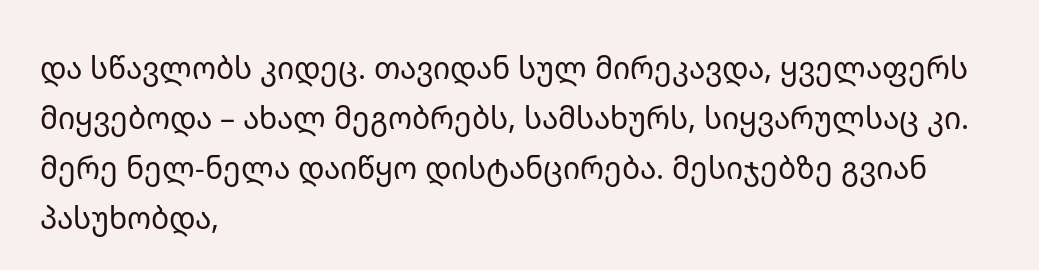და სწავლობს კიდეც. თავიდან სულ მირეკავდა, ყველაფერს მიყვებოდა – ახალ მეგობრებს, სამსახურს, სიყვარულსაც კი. მერე ნელ-ნელა დაიწყო დისტანცირება. მესიჯებზე გვიან პასუხობდა,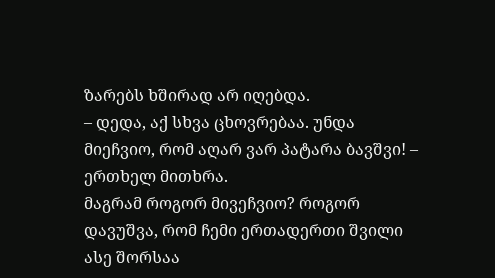ზარებს ხშირად არ იღებდა.
– დედა, აქ სხვა ცხოვრებაა. უნდა მიეჩვიო, რომ აღარ ვარ პატარა ბავშვი! – ერთხელ მითხრა.
მაგრამ როგორ მივეჩვიო? როგორ დავუშვა, რომ ჩემი ერთადერთი შვილი ასე შორსაა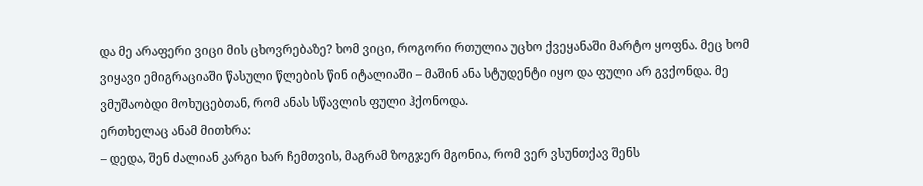და მე არაფერი ვიცი მის ცხოვრებაზე? ხომ ვიცი, როგორი რთულია უცხო ქვეყანაში მარტო ყოფნა. მეც ხომ ვიყავი ემიგრაციაში წასული წლების წინ იტალიაში – მაშინ ანა სტუდენტი იყო და ფული არ გვქონდა. მე ვმუშაობდი მოხუცებთან, რომ ანას სწავლის ფული ჰქონოდა.
ერთხელაც ანამ მითხრა:
– დედა, შენ ძალიან კარგი ხარ ჩემთვის, მაგრამ ზოგჯერ მგონია, რომ ვერ ვსუნთქავ შენს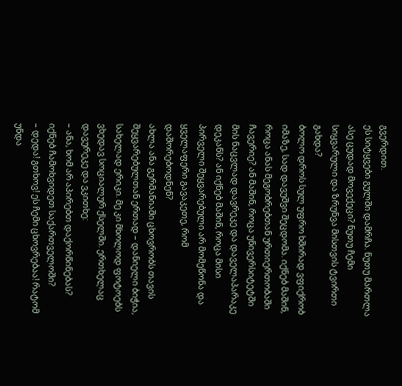გვერდით.
ეს სიტყვები გულში დამრჩა. ნუთუ მართლა ასე ცუდად მოვექეცი? ნუთუ ჩემი სიყვარული და ზრუნვა მისთვის ტვირთი გახდა?
ბოლო დროს სულ უფრო ხშირად ვფიქრობ იმაზე, სად დავუშვი შეცდომა. იქნებ მაშინ, როცა ანას მეგობრებთან ურთიერთობაში ჩავერიე? ან მაშინ, როცა უნივერსიტეტში მის ნაცვლად დავრეკე და დაველაპარაკე დეკანს? ან იქნებ მაშინ, როცა მისი პირველი შეყვარებული არ მომეწონა და ყველაფერი გავაკეთე, რომ დაშორებოდნენ?
ახლა ანა გერმანიაში ცხოვრობს თავის შეყვარებულთან ერთად – დანიელი ბიჭია, სახელად ერიკი. მე კი მხოლოდ ფოტოებს ვხედავ სოციალურ ქსელში. ერთხელაც დავურეკე და ვკითხე:
– ანა, ხომ არ აპირებთ დაქორწინებას? იქნებ ჩამოხვიდეთ საქართველოში?
– დედა! გთხოვ! ეს ჩემი ცხოვრებაა! რატომ უნდა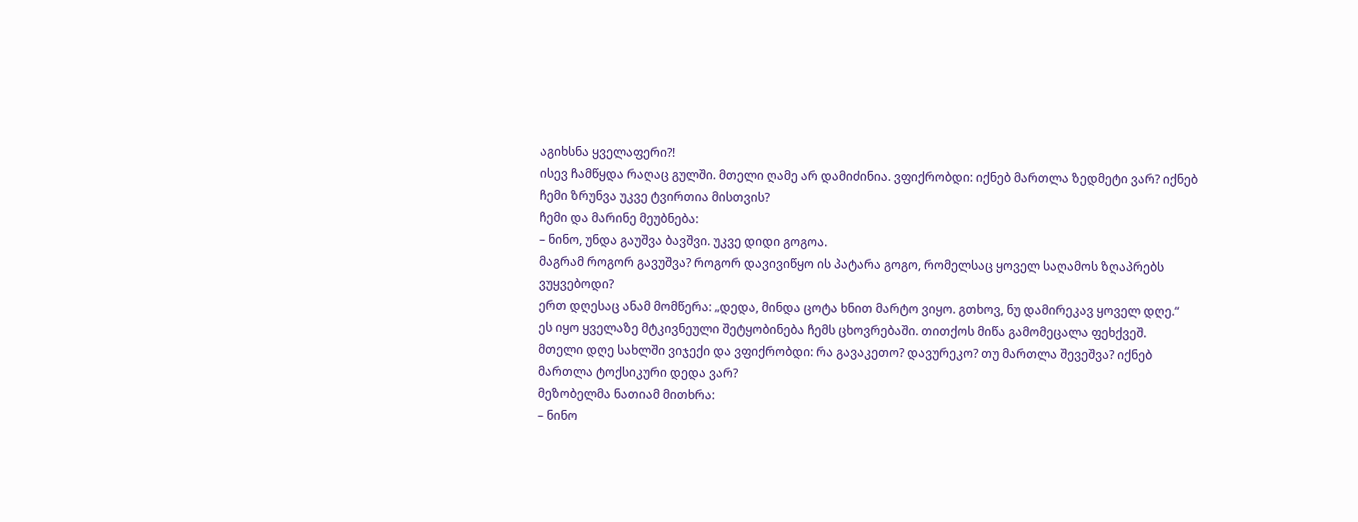აგიხსნა ყველაფერი?!
ისევ ჩამწყდა რაღაც გულში. მთელი ღამე არ დამიძინია. ვფიქრობდი: იქნებ მართლა ზედმეტი ვარ? იქნებ ჩემი ზრუნვა უკვე ტვირთია მისთვის?
ჩემი და მარინე მეუბნება:
– ნინო, უნდა გაუშვა ბავშვი. უკვე დიდი გოგოა.
მაგრამ როგორ გავუშვა? როგორ დავივიწყო ის პატარა გოგო, რომელსაც ყოველ საღამოს ზღაპრებს ვუყვებოდი?
ერთ დღესაც ანამ მომწერა: „დედა, მინდა ცოტა ხნით მარტო ვიყო. გთხოვ, ნუ დამირეკავ ყოველ დღე.“
ეს იყო ყველაზე მტკივნეული შეტყობინება ჩემს ცხოვრებაში. თითქოს მიწა გამომეცალა ფეხქვეშ.
მთელი დღე სახლში ვიჯექი და ვფიქრობდი: რა გავაკეთო? დავურეკო? თუ მართლა შევეშვა? იქნებ მართლა ტოქსიკური დედა ვარ?
მეზობელმა ნათიამ მითხრა:
– ნინო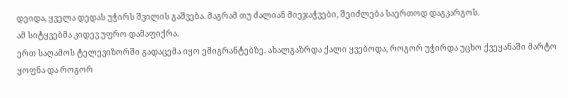დეიდა, ყველა დედას უჭირს შვილის გაშვება. მაგრამ თუ ძალიან მიეჯაჭვები, შეიძლება საერთოდ დაგკარგოს.
ამ სიტყვებმა კიდევ უფრო დამაფიქრა.
ერთ საღამოს ტელევიზორში გადაცემა იყო ემიგრანტებზე. ახალგაზრდა ქალი ყვებოდა, როგორ უჭირდა უცხო ქვეყანაში მარტო ყოფნა და როგორ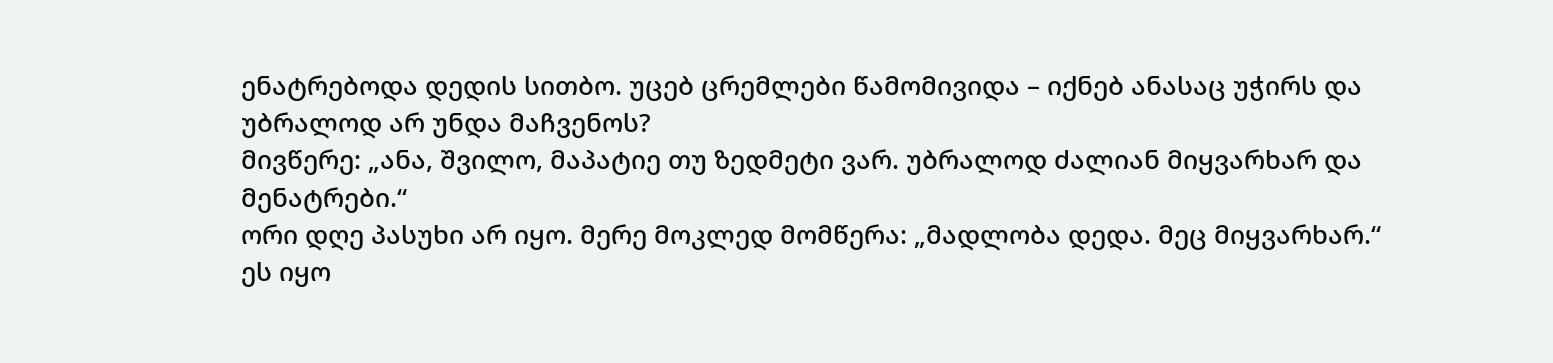ენატრებოდა დედის სითბო. უცებ ცრემლები წამომივიდა – იქნებ ანასაც უჭირს და უბრალოდ არ უნდა მაჩვენოს?
მივწერე: „ანა, შვილო, მაპატიე თუ ზედმეტი ვარ. უბრალოდ ძალიან მიყვარხარ და მენატრები.“
ორი დღე პასუხი არ იყო. მერე მოკლედ მომწერა: „მადლობა დედა. მეც მიყვარხარ.“
ეს იყო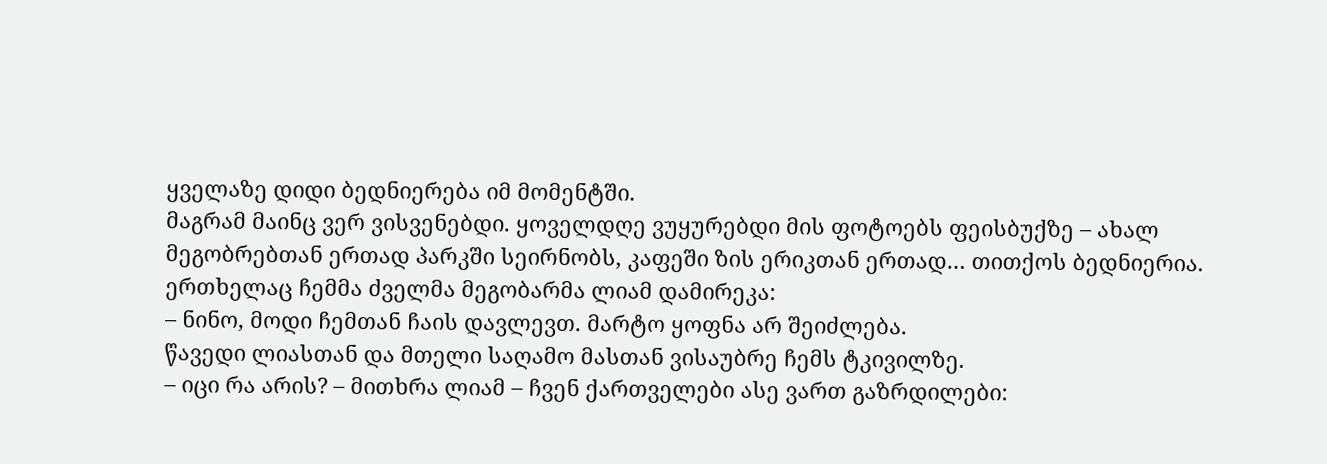ყველაზე დიდი ბედნიერება იმ მომენტში.
მაგრამ მაინც ვერ ვისვენებდი. ყოველდღე ვუყურებდი მის ფოტოებს ფეისბუქზე – ახალ მეგობრებთან ერთად პარკში სეირნობს, კაფეში ზის ერიკთან ერთად… თითქოს ბედნიერია.
ერთხელაც ჩემმა ძველმა მეგობარმა ლიამ დამირეკა:
– ნინო, მოდი ჩემთან ჩაის დავლევთ. მარტო ყოფნა არ შეიძლება.
წავედი ლიასთან და მთელი საღამო მასთან ვისაუბრე ჩემს ტკივილზე.
– იცი რა არის? – მითხრა ლიამ – ჩვენ ქართველები ასე ვართ გაზრდილები: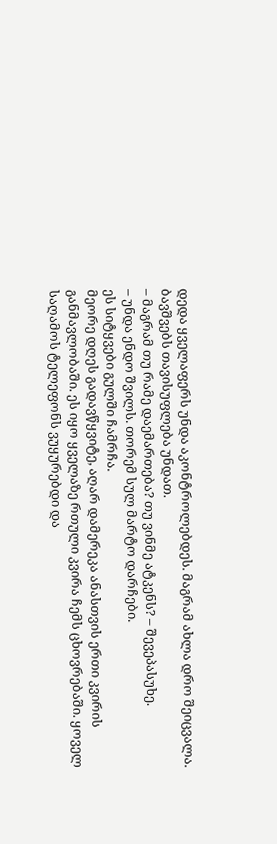დედა ყველაფერს უნდა აკონტროლებდეს. მაგრამ ახლა დრო შეიცვალა. ბავშვებს თავისუფლება უნდათ.
– მაგრამ თუ რამე დაემართება? თუ ვინმე ატკენს? – შევეპასუხე.
– უნდა ენდო შვილს. თორემ სულ მარტო დარჩები.
ეს სიტყვები გულში ჩამრჩა.
მეორე დღეს გადავწყვიტე, აღარ დამერეკა ანასთვის ერთი კვირის განმავლობაში. ეს იყო ყველაზე რთული კვირა ჩემს ცხოვრებაში. ყოველ საღამოს ტელეფონს ვუყურებდი და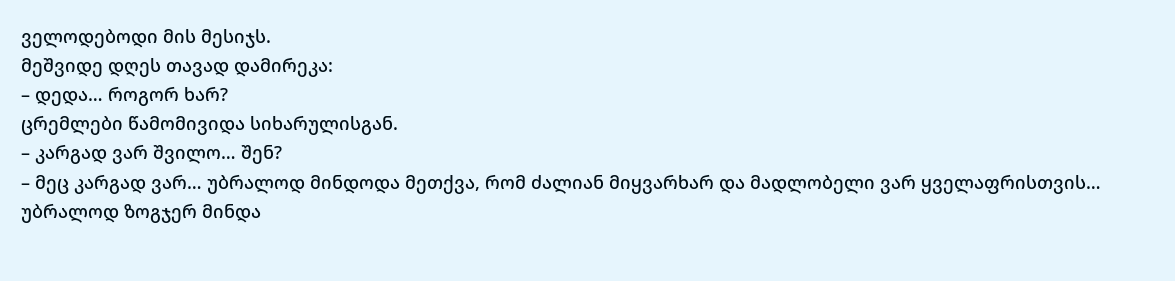ველოდებოდი მის მესიჯს.
მეშვიდე დღეს თავად დამირეკა:
– დედა… როგორ ხარ?
ცრემლები წამომივიდა სიხარულისგან.
– კარგად ვარ შვილო… შენ?
– მეც კარგად ვარ… უბრალოდ მინდოდა მეთქვა, რომ ძალიან მიყვარხარ და მადლობელი ვარ ყველაფრისთვის… უბრალოდ ზოგჯერ მინდა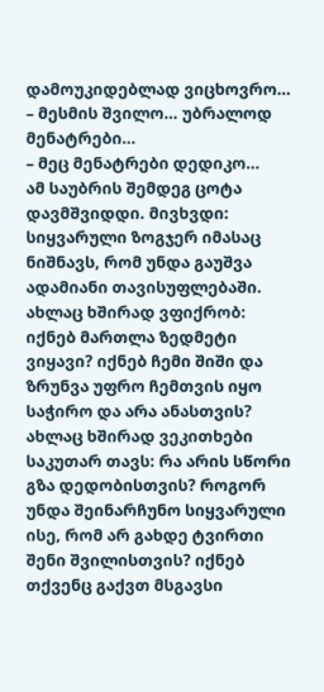დამოუკიდებლად ვიცხოვრო…
– მესმის შვილო… უბრალოდ მენატრები…
– მეც მენატრები დედიკო…
ამ საუბრის შემდეგ ცოტა დავმშვიდდი. მივხვდი: სიყვარული ზოგჯერ იმასაც ნიშნავს, რომ უნდა გაუშვა ადამიანი თავისუფლებაში.
ახლაც ხშირად ვფიქრობ: იქნებ მართლა ზედმეტი ვიყავი? იქნებ ჩემი შიში და ზრუნვა უფრო ჩემთვის იყო საჭირო და არა ანასთვის?
ახლაც ხშირად ვეკითხები საკუთარ თავს: რა არის სწორი გზა დედობისთვის? როგორ უნდა შეინარჩუნო სიყვარული ისე, რომ არ გახდე ტვირთი შენი შვილისთვის? იქნებ თქვენც გაქვთ მსგავსი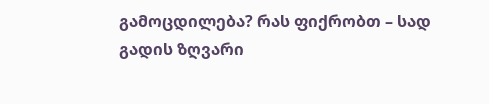გამოცდილება? რას ფიქრობთ – სად გადის ზღვარი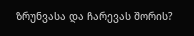ზრუნვასა და ჩარევას შორის?